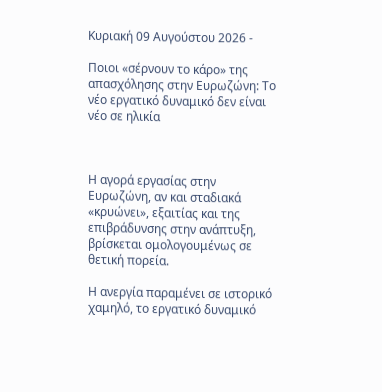Κυριακή 09 Αυγούστου 2026 -

Ποιοι «σέρνουν το κάρο» της απασχόλησης στην Ευρωζώνη: Το νέο εργατικό δυναμικό δεν είναι νέο σε ηλικία



Η αγορά εργασίας στην Ευρωζώνη, αν και σταδιακά «κρυώνει», εξαιτίας και της επιβράδυνσης στην ανάπτυξη, βρίσκεται ομολογουμένως σε θετική πορεία.

Η ανεργία παραμένει σε ιστορικό χαμηλό, το εργατικό δυναμικό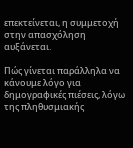επεκτείνεται, η συμμετοχή στην απασχόληση αυξάνεται.

Πώς γίνεται παράλληλα να κάνουμε λόγο για δημογραφικές πιέσεις, λόγω της πληθυσμιακής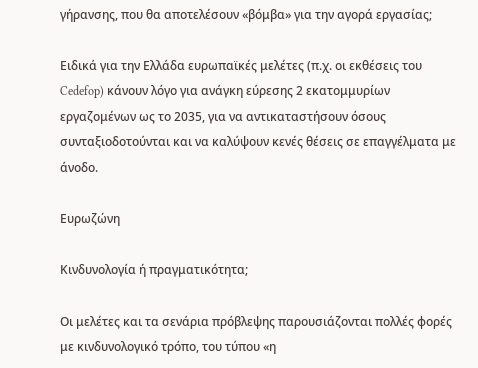γήρανσης, που θα αποτελέσουν «βόμβα» για την αγορά εργασίας;

Ειδικά για την Ελλάδα ευρωπαϊκές μελέτες (π.χ. oι εκθέσεις του Cedefop) κάνουν λόγο για ανάγκη εύρεσης 2 εκατομμυρίων εργαζομένων ως το 2035, για να αντικαταστήσουν όσους συνταξιοδοτούνται και να καλύψουν κενές θέσεις σε επαγγέλματα με άνοδο.

Ευρωζώνη

Κινδυνολογία ή πραγματικότητα;

Οι μελέτες και τα σενάρια πρόβλεψης παρουσιάζονται πολλές φορές με κινδυνολογικό τρόπο, του τύπου «η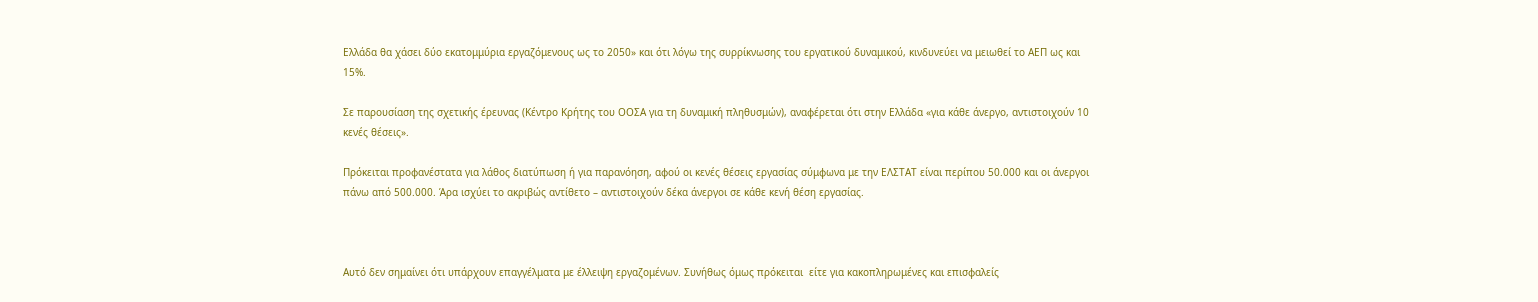Ελλάδα θα χάσει δύο εκατομμύρια εργαζόμενους ως το 2050» και ότι λόγω της συρρίκνωσης του εργατικού δυναμικού, κινδυνεύει να μειωθεί το ΑΕΠ ως και 15%.

Σε παρουσίαση της σχετικής έρευνας (Κέντρο Κρήτης του ΟΟΣΑ για τη δυναμική πληθυσμών), αναφέρεται ότι στην Ελλάδα «για κάθε άνεργο, αντιστοιχούν 10 κενές θέσεις».

Πρόκειται προφανέστατα για λάθος διατύπωση ή για παρανόηση, αφού οι κενές θέσεις εργασίας σύμφωνα με την ΕΛΣΤΑΤ είναι περίπου 50.000 και οι άνεργοι πάνω από 500.000. Άρα ισχύει το ακριβώς αντίθετο – αντιστοιχούν δέκα άνεργοι σε κάθε κενή θέση εργασίας.



Αυτό δεν σημαίνει ότι υπάρχουν επαγγέλματα με έλλειψη εργαζομένων. Συνήθως όμως πρόκειται  είτε για κακοπληρωμένες και επισφαλείς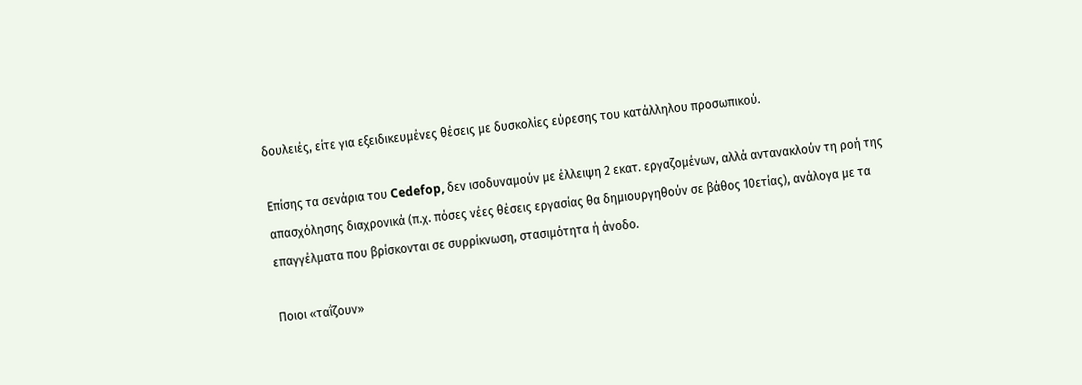δουλειές, είτε για εξειδικευμένες θέσεις με δυσκολίες εύρεσης του κατάλληλου προσωπικού.

Eπίσης τα σενάρια του Cedefop, δεν ισοδυναμούν με έλλειψη 2 εκατ. εργαζομένων, αλλά αντανακλούν τη ροή της απασχόλησης διαχρονικά (π.χ. πόσες νέες θέσεις εργασίας θα δημιουργηθούν σε βάθος 10ετίας), ανάλογα με τα επαγγέλματα που βρίσκονται σε συρρίκνωση, στασιμότητα ή άνοδο.

Ποιοι «ταΐζουν»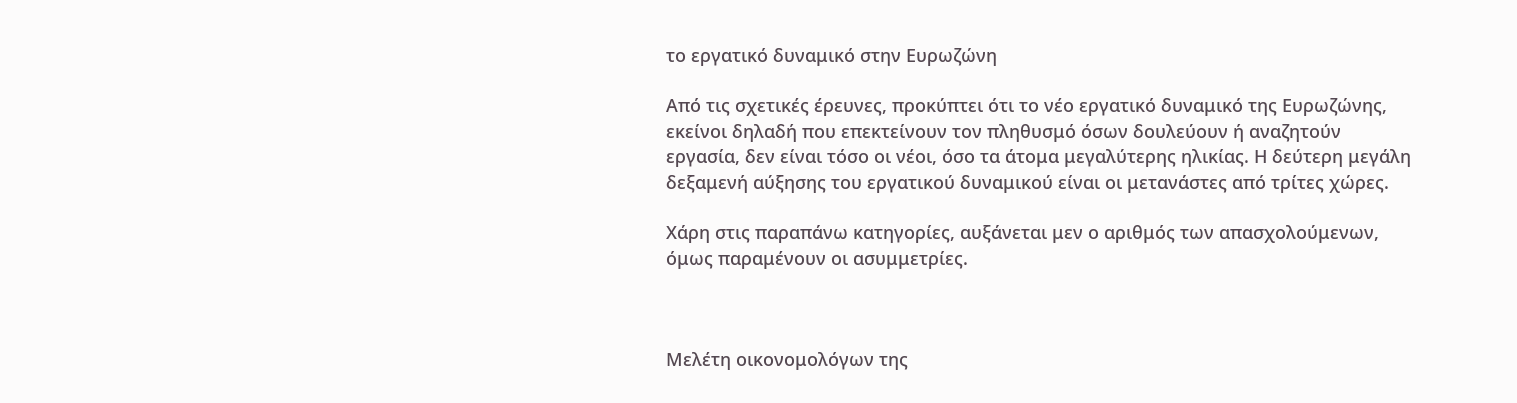το εργατικό δυναμικό στην Ευρωζώνη

Από τις σχετικές έρευνες, προκύπτει ότι το νέο εργατικό δυναμικό της Ευρωζώνης, εκείνοι δηλαδή που επεκτείνουν τον πληθυσμό όσων δουλεύουν ή αναζητούν εργασία, δεν είναι τόσο οι νέοι, όσο τα άτομα μεγαλύτερης ηλικίας. Η δεύτερη μεγάλη δεξαμενή αύξησης του εργατικού δυναμικού είναι οι μετανάστες από τρίτες χώρες.

Χάρη στις παραπάνω κατηγορίες, αυξάνεται μεν ο αριθμός των απασχολούμενων, όμως παραμένουν οι ασυμμετρίες.



Μελέτη οικονομολόγων της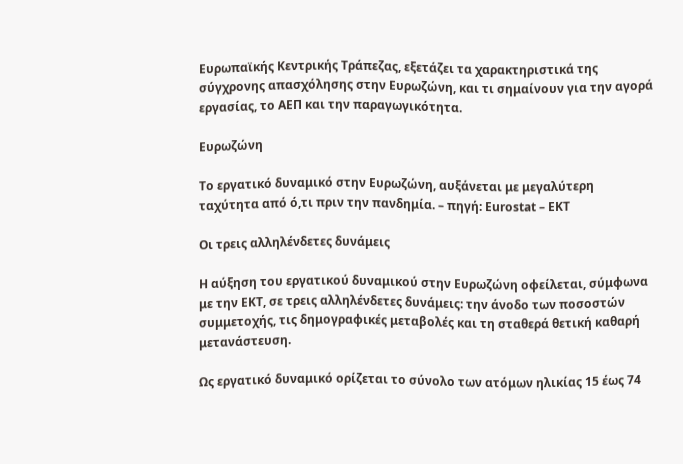Ευρωπαϊκής Κεντρικής Τράπεζας, εξετάζει τα χαρακτηριστικά της σύγχρονης απασχόλησης στην Ευρωζώνη, και τι σημαίνουν για την αγορά εργασίας, το ΑΕΠ και την παραγωγικότητα.

Ευρωζώνη

Το εργατικό δυναμικό στην Ευρωζώνη, αυξάνεται με μεγαλύτερη ταχύτητα από ό,τι πριν την πανδημία. – πηγή: Εurostat – EKT

Οι τρεις αλληλένδετες δυνάμεις

Η αύξηση του εργατικού δυναμικού στην Ευρωζώνη οφείλεται, σύμφωνα με την ΕΚΤ, σε τρεις αλληλένδετες δυνάμεις: την άνοδο των ποσοστών συμμετοχής, τις δημογραφικές μεταβολές και τη σταθερά θετική καθαρή μετανάστευση.

Ως εργατικό δυναμικό ορίζεται το σύνολο των ατόμων ηλικίας 15 έως 74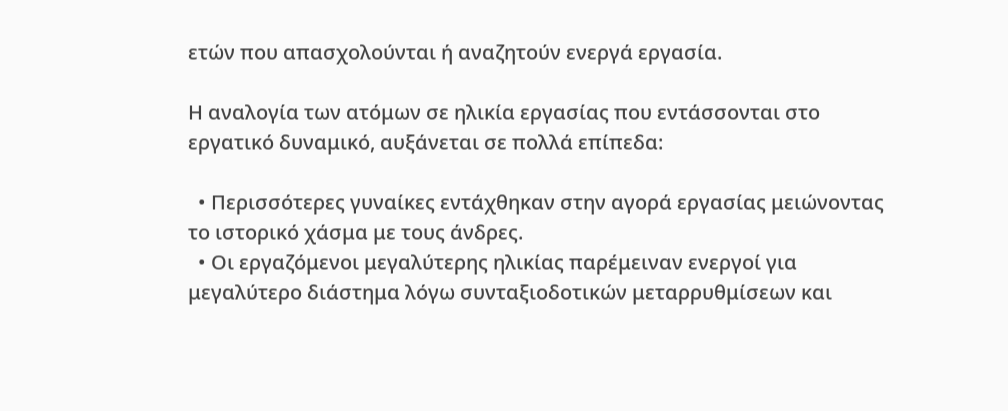ετών που απασχολούνται ή αναζητούν ενεργά εργασία.

Η αναλογία των ατόμων σε ηλικία εργασίας που εντάσσονται στο εργατικό δυναμικό, αυξάνεται σε πολλά επίπεδα:

  • Περισσότερες γυναίκες εντάχθηκαν στην αγορά εργασίας μειώνοντας το ιστορικό χάσμα με τους άνδρες.
  • Οι εργαζόμενοι μεγαλύτερης ηλικίας παρέμειναν ενεργοί για μεγαλύτερο διάστημα λόγω συνταξιοδοτικών μεταρρυθμίσεων και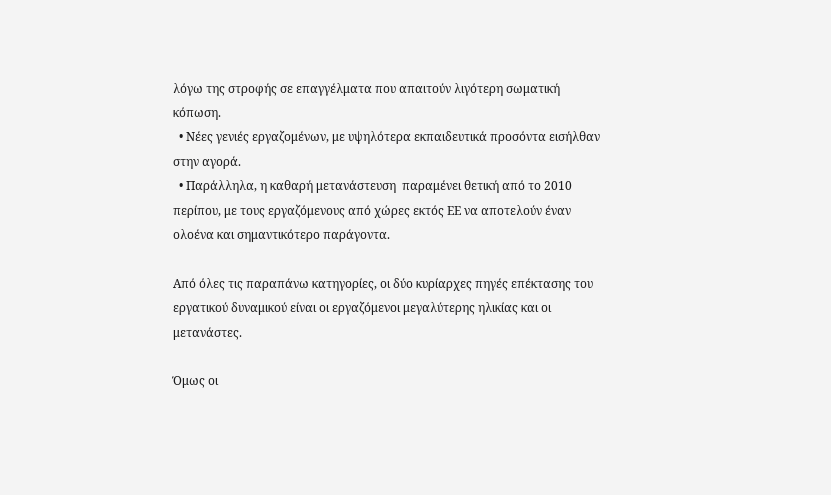λόγω της στροφής σε επαγγέλματα που απαιτούν λιγότερη σωματική κόπωση.
  • Νέες γενιές εργαζομένων, με υψηλότερα εκπαιδευτικά προσόντα εισήλθαν στην αγορά.
  • Παράλληλα, η καθαρή μετανάστευση  παραμένει θετική από το 2010 περίπου, με τους εργαζόμενους από χώρες εκτός ΕΕ να αποτελούν έναν ολοένα και σημαντικότερο παράγοντα.

Από όλες τις παραπάνω κατηγορίες, οι δύο κυρίαρχες πηγές επέκτασης του εργατικού δυναμικού είναι οι εργαζόμενοι μεγαλύτερης ηλικίας και οι μετανάστες.

Όμως οι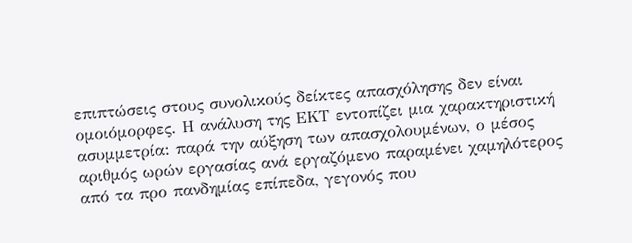επιπτώσεις στους συνολικούς δείκτες απασχόλησης δεν είναι ομοιόμορφες. Η ανάλυση της ΕΚΤ εντοπίζει μια χαρακτηριστική ασυμμετρία: παρά την αύξηση των απασχολουμένων, ο μέσος αριθμός ωρών εργασίας ανά εργαζόμενο παραμένει χαμηλότερος από τα προ πανδημίας επίπεδα, γεγονός που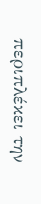περιπλέκει την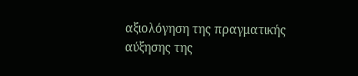αξιολόγηση της πραγματικής αύξησης της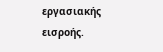εργασιακής εισροής.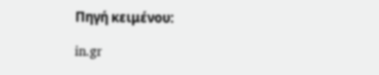Πηγή κειμένου:

in.gr